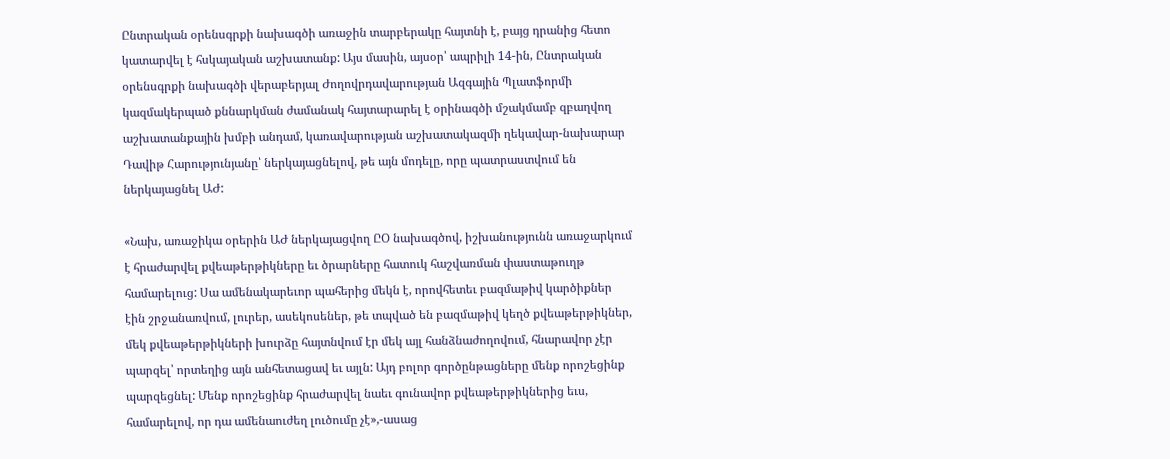Ընտրական օրենսգրքի նախագծի առաջին տարբերակը հայտնի է, բայց դրանից հետո կատարվել է հսկայական աշխատանք: Այս մասին, այսօր՝ ապրիլի 14-ին, Ընտրական օրենսգրքի նախագծի վերաբերյալ Ժողովրդավարության Ազգային Պլատֆորմի կազմակերպած քննարկման ժամանակ հայտարարել է օրինագծի մշակմամբ զբաղվող աշխատանքային խմբի անդամ, կառավարության աշխատակազմի ղեկավար-նախարար Դավիթ Հարությունյանը՝ ներկայացնելով, թե այն մոդելը, որը պատրաստվում են ներկայացնել ԱԺ:

«Նախ, առաջիկա օրերին ԱԺ ներկայացվող ԸՕ նախագծով, իշխանությունն առաջարկում է հրաժարվել քվեաթերթիկները եւ ծրարները հատուկ հաշվառման փաստաթուղթ համարելուց: Սա ամենակարեւոր պահերից մեկն է, որովհետեւ բազմաթիվ կարծիքներ էին շրջանառվում, լուրեր, ասեկոսեներ, թե տպված են բազմաթիվ կեղծ քվեաթերթիկներ, մեկ քվեաթերթիկների խուրձը հայտնվում էր մեկ այլ հանձնաժողովում, հնարավոր չէր պարզել՝ որտեղից այն անհետացավ եւ այլն: Այդ բոլոր գործընթացները մենք որոշեցինք պարզեցնել: Մենք որոշեցինք հրաժարվել նաեւ գունավոր քվեաթերթիկներից եւս, համարելով, որ դա ամենաուժեղ լուծումը չէ»,-ասաց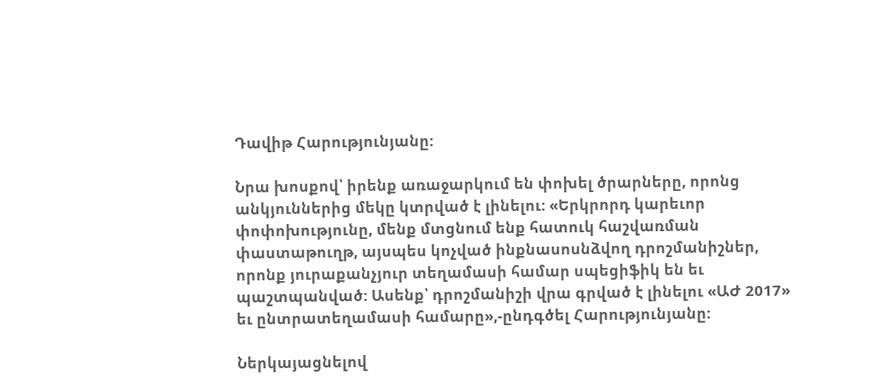Դավիթ Հարությունյանը:

Նրա խոսքով՝ իրենք առաջարկում են փոխել ծրարները, որոնց անկյուններից մեկը կտրված է լինելու: «Երկրորդ կարեւոր փոփոխությունը, մենք մտցնում ենք հատուկ հաշվառման փաստաթուղթ, այսպես կոչված ինքնասոսնձվող դրոշմանիշներ, որոնք յուրաքանչյուր տեղամասի համար սպեցիֆիկ են եւ պաշտպանված: Ասենք՝ դրոշմանիշի վրա գրված է լինելու «ԱԺ 2017» եւ ընտրատեղամասի համարը»,-ընդգծել Հարությունյանը:

Ներկայացնելով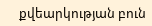քվեարկության բուն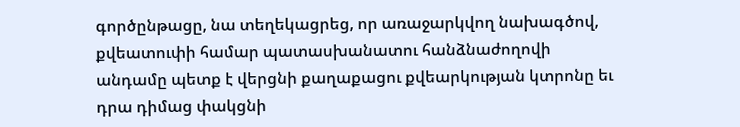գործընթացը, նա տեղեկացրեց, որ առաջարկվող նախագծով, քվեատուփի համար պատասխանատու հանձնաժողովի անդամը պետք է վերցնի քաղաքացու քվեարկության կտրոնը եւ դրա դիմաց փակցնի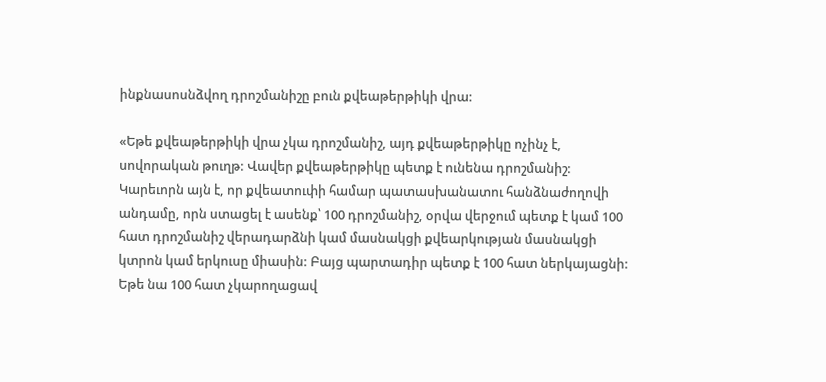ինքնասոսնձվող դրոշմանիշը բուն քվեաթերթիկի վրա:

«Եթե քվեաթերթիկի վրա չկա դրոշմանիշ, այդ քվեաթերթիկը ոչինչ է, սովորական թուղթ: Վավեր քվեաթերթիկը պետք է ունենա դրոշմանիշ: Կարեւորն այն է, որ քվեատուփի համար պատասխանատու հանձնաժողովի անդամը, որն ստացել է ասենք՝ 100 դրոշմանիշ, օրվա վերջում պետք է կամ 100 հատ դրոշմանիշ վերադարձնի կամ մասնակցի քվեարկության մասնակցի կտրոն կամ երկուսը միասին: Բայց պարտադիր պետք է 100 հատ ներկայացնի: Եթե նա 100 հատ չկարողացավ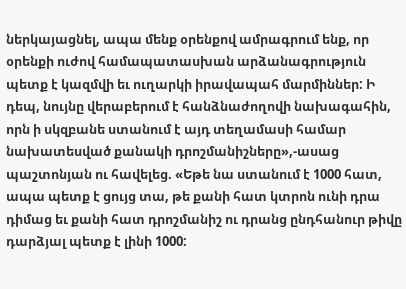ներկայացնել, ապա մենք օրենքով ամրագրում ենք, որ օրենքի ուժով համապատասխան արձանագրություն պետք է կազմվի եւ ուղարկի իրավապահ մարմիններ: Ի դեպ, նույնը վերաբերում է հանձնաժողովի նախագահին, որն ի սկզբանե ստանում է այդ տեղամասի համար նախատեսված քանակի դրոշմանիշները»,-ասաց պաշտոնյան ու հավելեց. «Եթե նա ստանում է 1000 հատ, ապա պետք է ցույց տա, թե քանի հատ կտրոն ունի դրա դիմաց եւ քանի հատ դրոշմանիշ ու դրանց ընդհանուր թիվը դարձյալ պետք է լինի 1000: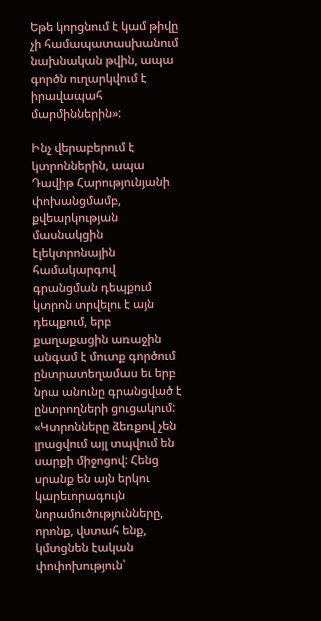Եթե կորցնում է կամ թիվը չի համապատասխանում նախնական թվին, ապա գործն ուղարկվում է իրավապահ մարմիններին»:

Ինչ վերաբերում է կտրոններին, ապա Դավիթ Հարությունյանի փոխանցմամբ, քվեարկության մասնակցին էլեկտրոնային համակարգով գրանցման դեպքում կտրոն տրվելու է այն դեպքում, երբ քաղաքացին առաջին անգամ է մուտք գործում ընտրատեղամաս եւ երբ նրա անունը գրանցված է ընտրողների ցուցակում: «Կտրոնները ձեռքով չեն լրացվում այլ տպվում են սարքի միջոցով: Հենց սրանք են այն երկու կարեւորագույն նորամուծությունները, որոնք, վստահ ենք, կմտցնեն էական փոփոխություն՝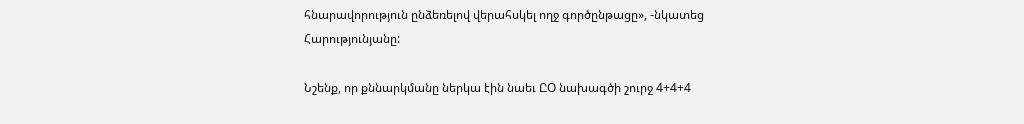հնարավորություն ընձեռելով վերահսկել ողջ գործընթացը», -նկատեց Հարությունյանը:

Նշենք, որ քննարկմանը ներկա էին նաեւ ԸՕ նախագծի շուրջ 4+4+4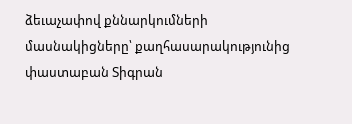ձեւաչափով քննարկումների մասնակիցները՝ քաղհասարակությունից փաստաբան Տիգրան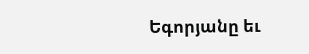Եգորյանը եւ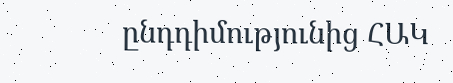ընդդիմությունից ՀԱԿ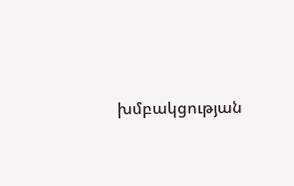խմբակցության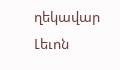ղեկավար Լեւոն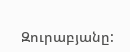Զուրաբյանը: